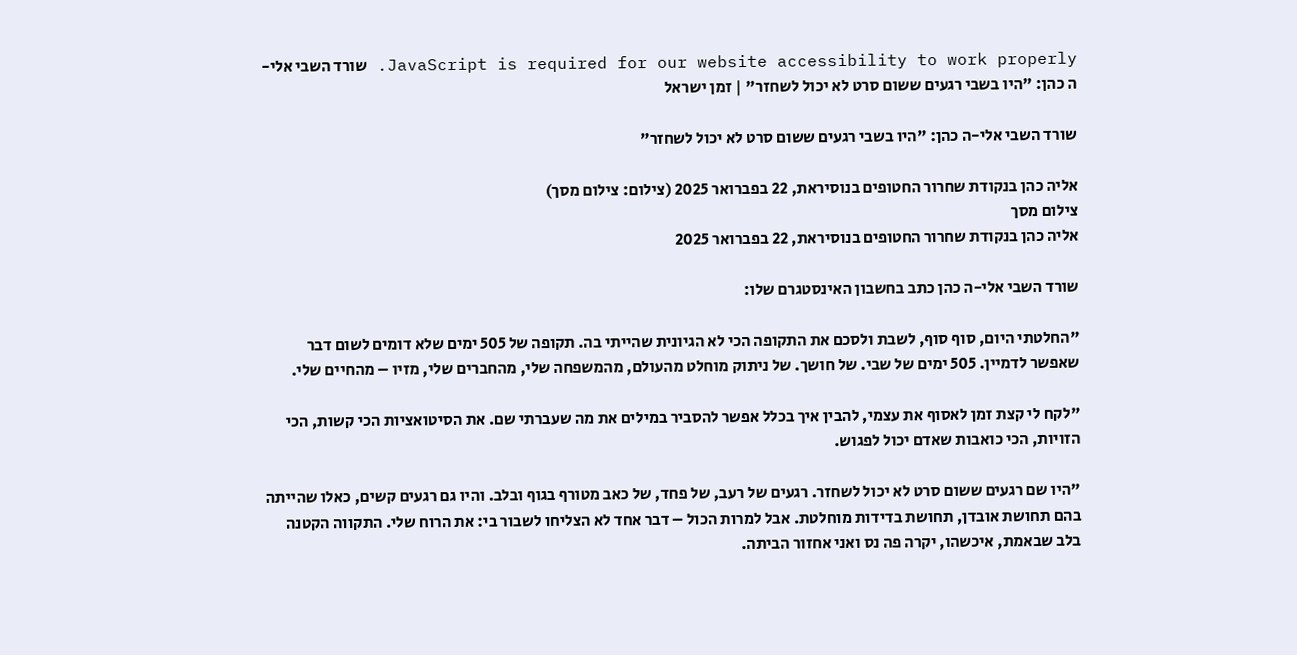JavaScript is required for our website accessibility to work properly. שורד השבי אלי-ה כהן: "היו בשבי רגעים ששום סרט לא יכול לשחזר" | זמן ישראל

שורד השבי אלי-ה כהן: "היו בשבי רגעים ששום סרט לא יכול לשחזר"

אליה כהן בנקודת שחרור החטופים בנוסיראת, 22 בפברואר 2025 (צילום: צילום מסך)
צילום מסך
אליה כהן בנקודת שחרור החטופים בנוסיראת, 22 בפברואר 2025

שורד השבי אלי-ה כהן כתב בחשבון האינסטגרם שלו:

"החלטתי היום, סוף סוף, לשבת ולסכם את התקופה הכי לא הגיונית שהייתי בה. תקופה של 505 ימים שלא דומים לשום דבר שאפשר לדמיין. 505 ימים של שבי. של חושך. של ניתוק מוחלט מהעולם, מהמשפחה שלי, מהחברים שלי, מזיו – מהחיים שלי.

"לקח לי קצת זמן לאסוף את עצמי, להבין איך בכלל אפשר להסביר במילים את מה שעברתי שם. את הסיטואציות הכי קשות, הכי הזויות, הכי כואבות שאדם יכול לפגוש.

"היו שם רגעים ששום סרט לא יכול לשחזר. רגעים של רעב, של פחד, של כאב מטורף בגוף ובלב. והיו גם רגעים קשים, כאלו שהייתה בהם תחושת אובדן, תחושת בדידות מוחלטת. אבל למרות הכול – דבר אחד לא הצליחו לשבור בי: את הרוח שלי. התקווה הקטנה בלב שבאמת, איכשהו, יקרה פה נס ואני אחזור הביתה.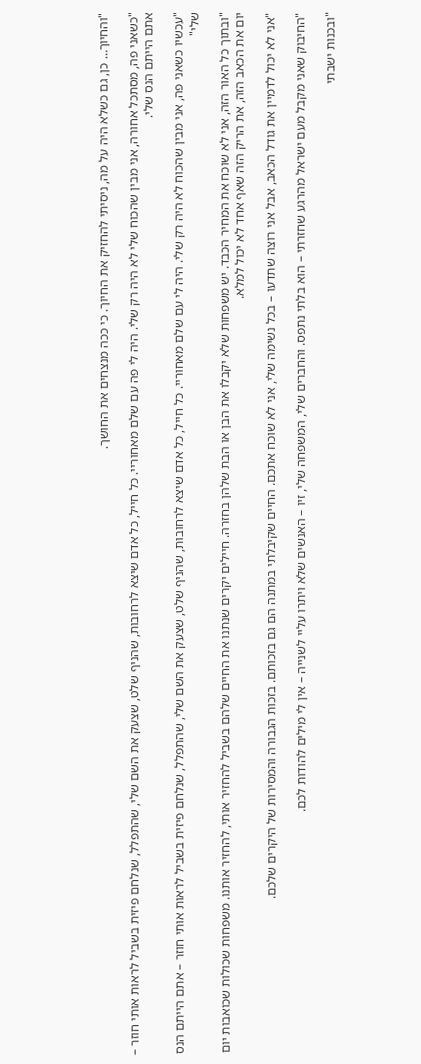"והחיוך… כן, גם כשלא היה על מה, ניסיתי להחזיק את החיוך. כי ככה מנצחים את החושך.

"כשאני פה, מסתכל אחורה, אני מבין שהכוח שלי לא היה רק שלי. היה לי פה עם שלם מאחוריי. כל חייל, כל אדם שיצא לרחובות, שהניף שלט, שצעק את השם שלי, שהתפלל, שנלחם פיזית בשביל לראות אותי חוזר – אתם הייתם הנס שלי.

"עכשיו כשאני פה, אני מבין שהכוח לא היה רק שלי. היה לי עם שלם מאחוריי. כל חייל, כל אדם שיצא לרחובות, שהניף שלט, שצעק את השם שלי, שהתפלל, שנלחם פיזית בשביל לראות אותי חוזר – אתם הייתם הנס שלי"

"ובתוך כל האור הזה, אני לא שוכח את המחיר הכבד. יש משפחות שלא יקבלו את הבן או הבת שלהן בחזרה. חיילים יקרים שנתנו את החיים שלהם בשביל להחזיר אותי, להחזיר אותנו. משפחות שכולות שכואבות יום יום את הכאב הזה, את הריק הזה שאף אחד לא יכול למלא.

"אני לא יכול לדמיין את גודל הכאב, אבל אני רוצה שתדעו – בכל נשימה שלי, אני לא שוכח אתכם. החיים שקיבלתי במתנה הם גם בזכותם. בזכות הגבורה והמסירות של היקרים שלכם.

"החיבוק שאני מקבל מעם ישראל מהרגע שחזרתי – הוא בלתי נתפס. והחברים שלי, המשפחה שלי, זיו – האנשים שלא ויתרו עליי לשנייה – אין לי מילים להודות לכם.

"ובכנות ישבתי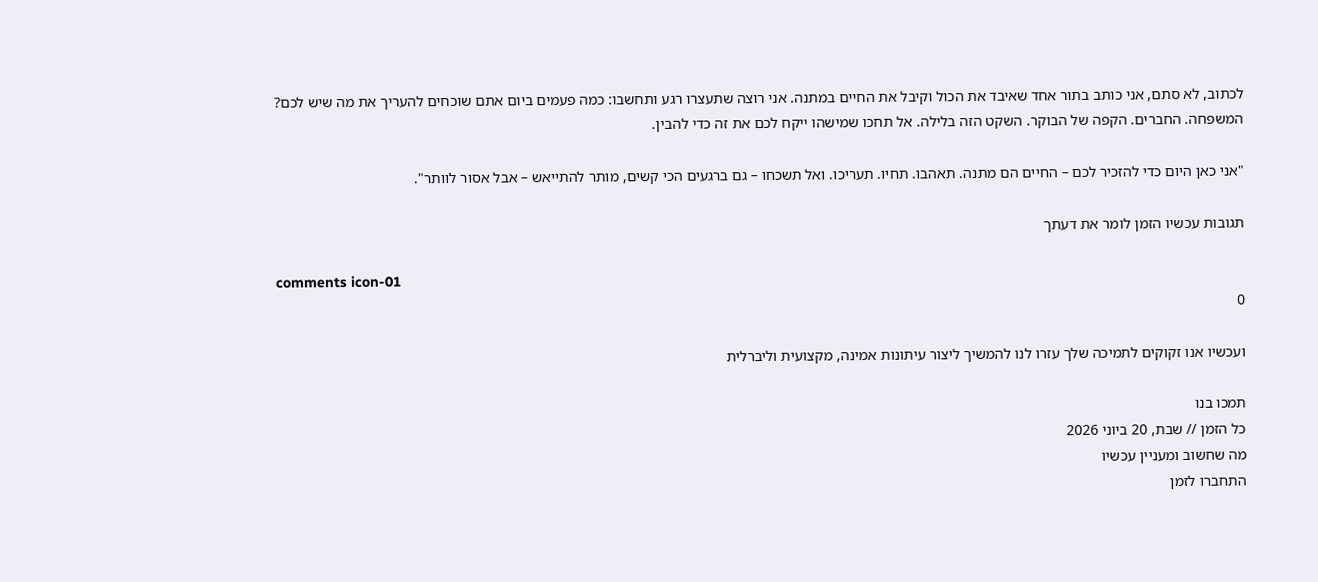לכתוב, לא סתם, אני כותב בתור אחד שאיבד את הכול וקיבל את החיים במתנה. אני רוצה שתעצרו רגע ותחשבו: כמה פעמים ביום אתם שוכחים להעריך את מה שיש לכם? המשפחה. החברים. הקפה של הבוקר. השקט הזה בלילה. אל תחכו שמישהו ייקח לכם את זה כדי להבין.

"אני כאן היום כדי להזכיר לכם – החיים הם מתנה. תאהבו. תחיו. תעריכו. ואל תשכחו – גם ברגעים הכי קשים, מותר להתייאש – אבל אסור לוותר".

תגובות עכשיו הזמן לומר את דעתך

comments icon-01
0

ועכשיו אנו זקוקים לתמיכה שלך עזרו לנו להמשיך ליצור עיתונות אמינה, מקצועית וליברלית

תמכו בנו
כל הזמן // שבת, 20 ביוני 2026
מה שחשוב ומעניין עכשיו
התחברו לזמן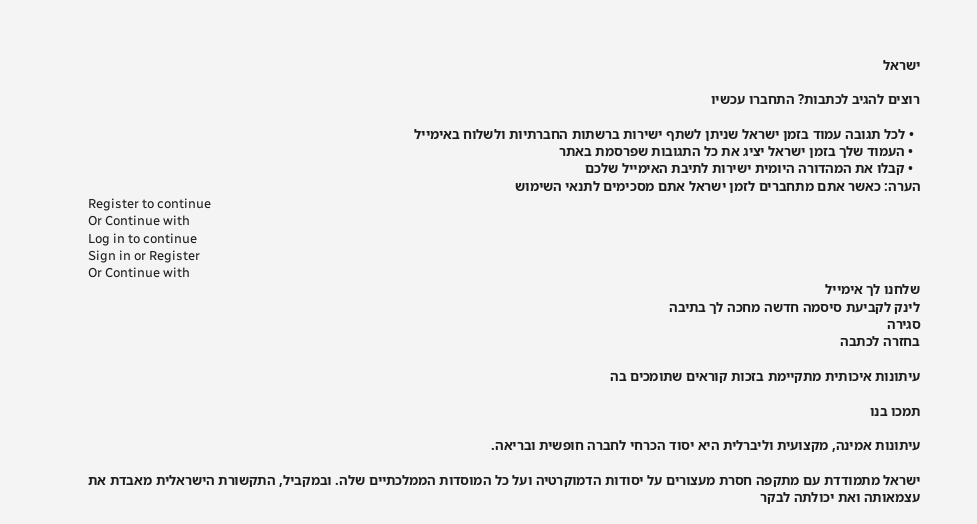ישראל

רוצים להגיב לכתבות? התחברו עכשיו

  • לכל תגובה עמוד בזמן ישראל שניתן לשתף ישירות ברשתות החברתיות ולשלוח באימייל
  • העמוד שלך בזמן ישראל יציג את כל התגובות שפרסמת באתר
  • קבלו את המהדורה היומית ישירות לתיבת האימייל שלכם
הערה: כאשר אתם מתחברים לזמן ישראל אתם מסכימים לתנאי השימוש
Register to continue
Or Continue with
Log in to continue
Sign in or Register
Or Continue with
שלחנו לך אימייל
לינק לקביעת סיסמה חדשה מחכה לך בתיבה
סגירה
בחזרה לכתבה

עיתונות איכותית מתקיימת בזכות קוראים שתומכים בה

תמכו בנו

עיתונות אמינה, מקצועית וליברלית היא יסוד הכרחי לחברה חופשית ובריאה.

ישראל מתמודדת עם מתקפה חסרת מעצורים על יסודות הדמוקרטיה ועל כל המוסדות הממלכתיים שלה. ובמקביל, התקשורת הישראלית מאבדת את עצמאותה ואת יכולתה לבקר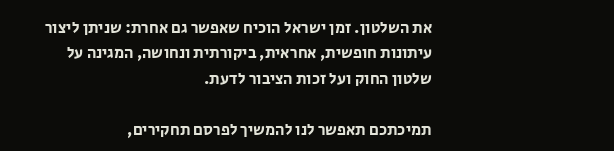את השלטון. זמן ישראל הוכיח שאפשר גם אחרת: שניתן ליצור עיתונות חופשית, אחראית, ביקורתית ונחושה, המגינה על שלטון החוק ועל זכות הציבור לדעת.

תמיכתכם תאפשר לנו להמשיך לפרסם תחקירים,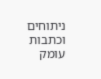ניתוחים וכתבות עומק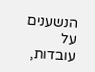הנשענים על עובדות,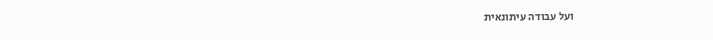ועל עבודה עיתונאית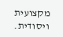מקצועית ויסודית.